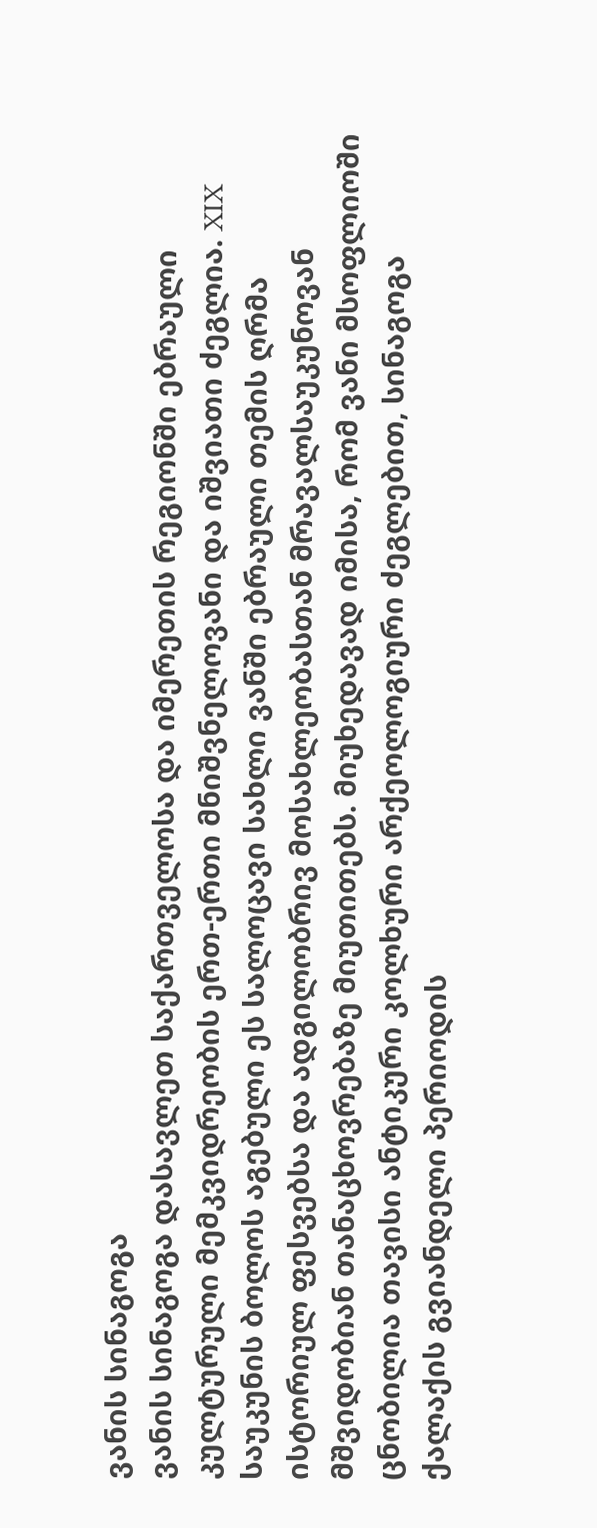ვანის სინაგოგა
ვანის სინაგოგა დასავლეთ საქართველოსა და იმერეთის რეგიონში ებრაული კულტურული მემკვიდრეობის ერთ-ერთი მნიშვნელოვანი და იშვიათი ძეგლია. XIX საუკუნის ბოლოს აგებული ეს სალოცავი სახლი ვანში ებრაული თემის ღრმა ისტორიულ ფესვებსა და ადგილობრივ მოსახლეობასთან მრავალსაუკუნოვან მშვიდობიან თანაცხოვრებაზე მიუთითებს. მიუხედავად იმისა, რომ ვანი მსოფლიოში ცნობილია თავისი ანტიკური კოლხური არქეოლოგიური ძეგლებით, სინაგოგა ქალაქის გვიანდელი პერიოდის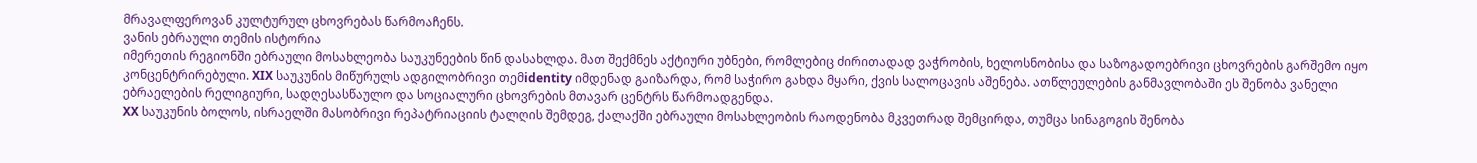მრავალფეროვან კულტურულ ცხოვრებას წარმოაჩენს.
ვანის ებრაული თემის ისტორია
იმერეთის რეგიონში ებრაული მოსახლეობა საუკუნეების წინ დასახლდა. მათ შექმნეს აქტიური უბნები, რომლებიც ძირითადად ვაჭრობის, ხელოსნობისა და საზოგადოებრივი ცხოვრების გარშემო იყო კონცენტრირებული. XIX საუკუნის მიწურულს ადგილობრივი თემidentity იმდენად გაიზარდა, რომ საჭირო გახდა მყარი, ქვის სალოცავის აშენება. ათწლეულების განმავლობაში ეს შენობა ვანელი ებრაელების რელიგიური, სადღესასწაულო და სოციალური ცხოვრების მთავარ ცენტრს წარმოადგენდა.
XX საუკუნის ბოლოს, ისრაელში მასობრივი რეპატრიაციის ტალღის შემდეგ, ქალაქში ებრაული მოსახლეობის რაოდენობა მკვეთრად შემცირდა, თუმცა სინაგოგის შენობა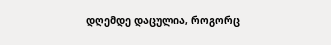დღემდე დაცულია, როგორც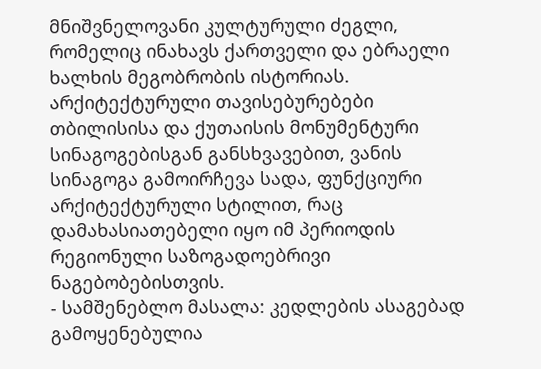მნიშვნელოვანი კულტურული ძეგლი, რომელიც ინახავს ქართველი და ებრაელი ხალხის მეგობრობის ისტორიას.
არქიტექტურული თავისებურებები
თბილისისა და ქუთაისის მონუმენტური სინაგოგებისგან განსხვავებით, ვანის სინაგოგა გამოირჩევა სადა, ფუნქციური არქიტექტურული სტილით, რაც დამახასიათებელი იყო იმ პერიოდის რეგიონული საზოგადოებრივი ნაგებობებისთვის.
- სამშენებლო მასალა: კედლების ასაგებად გამოყენებულია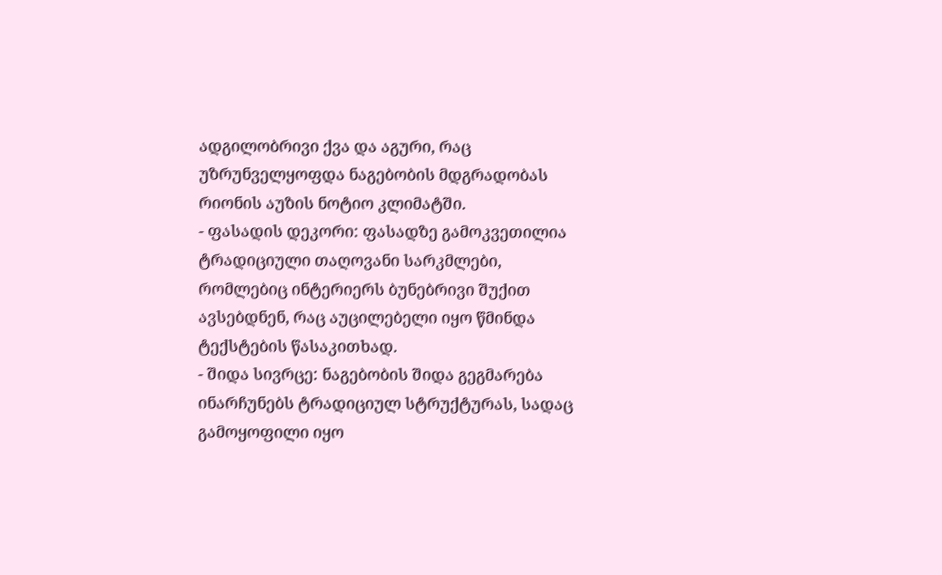ადგილობრივი ქვა და აგური, რაც უზრუნველყოფდა ნაგებობის მდგრადობას რიონის აუზის ნოტიო კლიმატში.
- ფასადის დეკორი: ფასადზე გამოკვეთილია ტრადიციული თაღოვანი სარკმლები, რომლებიც ინტერიერს ბუნებრივი შუქით ავსებდნენ, რაც აუცილებელი იყო წმინდა ტექსტების წასაკითხად.
- შიდა სივრცე: ნაგებობის შიდა გეგმარება ინარჩუნებს ტრადიციულ სტრუქტურას, სადაც გამოყოფილი იყო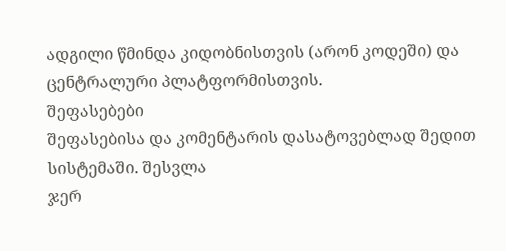ადგილი წმინდა კიდობნისთვის (არონ კოდეში) და ცენტრალური პლატფორმისთვის.
შეფასებები
შეფასებისა და კომენტარის დასატოვებლად შედით სისტემაში. შესვლა
ჯერ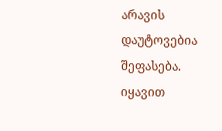არავის დაუტოვებია შეფასება. იყავით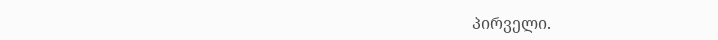პირველი.